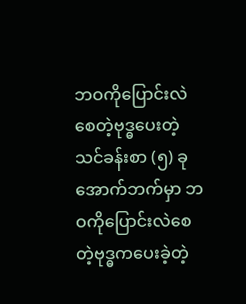ဘဝကိုပြောင်းလဲစေတဲ့ဗုဒ္ဓပေးတဲ့သင်ခန်းစာ (၅) ခု
အောက်ဘက်မှာ ဘဝကိုပြောင်းလဲစေတဲ့ဗုဒ္ဓကပေးခဲ့တဲ့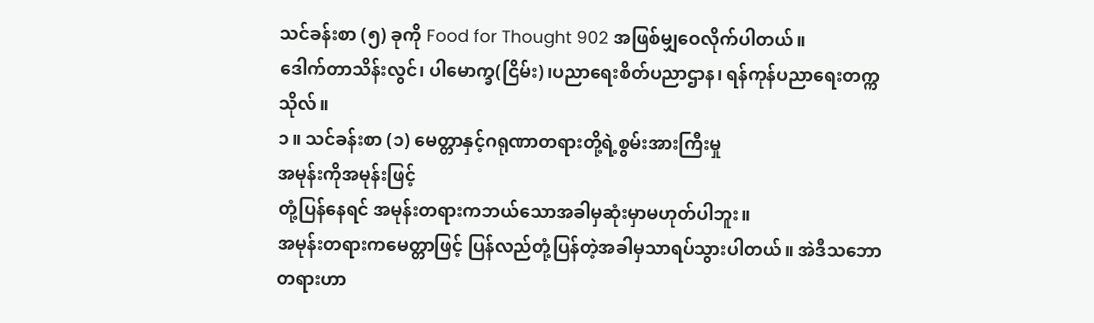သင်ခန်းစာ (၅) ခုကို Food for Thought 902 အဖြစ်မျှဝေလိုက်ပါတယ်။
ဒေါက်တာသိန်းလွင်၊ ပါမောက္ခ(ငြိမ်း)၊ပညာရေးစိတ်ပညာဌာန၊ ရန်ကုန်ပညာရေးတက္ကသိုလ်။
၁။ သင်ခန်းစာ (၁) မေတ္တာနှင့်ဂရုဏာတရားတို့ရဲ့စွမ်းအားကြီးမှု
အမုန်းကိုအမုန်းဖြင့်
တုံ့ပြန်နေရင် အမုန်းတရားကဘယ်သောအခါမှဆုံးမှာမဟုတ်ပါဘူး။
အမုန်းတရားကမေတ္တာဖြင့် ပြန်လည်တုံ့ပြန်တဲ့အခါမှသာရပ်သွားပါတယ်။ အဲဒီသဘော
တရားဟာ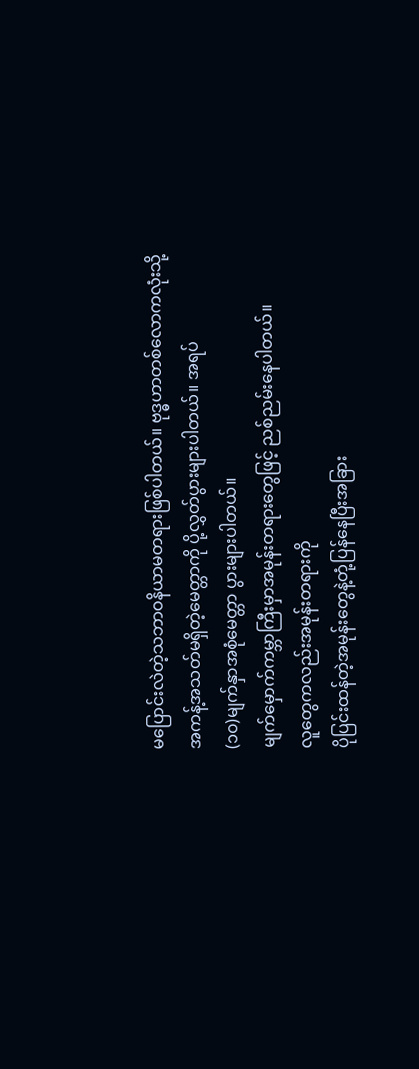မပြောင်းလဲတဲ့သဘာဝနိယာမတရားဖြစ်ပါတယ်။ ဗုဒ္ဓဟာတစ်လောကလုံးသို့
အကန့်အသတ်မရှိတဲ့မေတ္တာကို ပို့လွှတ်ပွားများပါတယ်။ အရပ်
(၁၀)မျက်နှာအစုံမေတ္တာ ပွားများပါတယ်။
မျက်မှောက်ကမ္ဘာကြီးမှာအမုန်းတရားတွေဖြင့် ညစ်ညမ်းနေပါတယ်။
လူတွေကလည်းအမုန်းတရားကို
ပိုပြင်းထန်တဲ့အမုန်းတွေနဲ့တုံ့ပြန်နေပြီးအခြား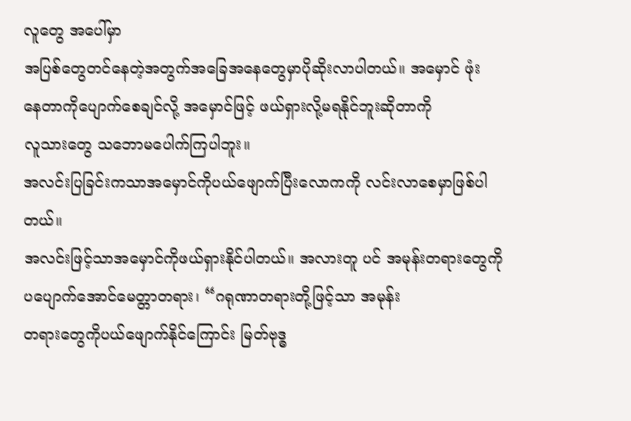လူတွေ အပေါ်မှာ
အပြစ်တွေတင်နေတဲ့အတွက်အခြေအနေတွေမှာပိုဆိုးလာပါတယ်။ အမှောင် ဖုံး
နေတာကိုပျောက်စေချင်လို့ အမှောင်ဖြင့် ဖယ်ရှားလို့မရနိုင်ဘူးဆိုတာကို
လူသားတွေ သဘောမပေါက်ကြပါဘူး။
အလင်းပြခြင်းကသာအမှောင်ကိုပယ်ဖျောက်ပြီးလောကကို လင်းလာစေမှာဖြစ်ပါတယ်။
အလင်းဖြင့်သာအမှောင်ကိုဖယ်ရှားနိုင်ပါတယ်။ အလားတူ ပင် အမုန်းတရားတွေကို
ပပျောက်အောင်မေတ္တာတရား၊ “ဂရုဏာတရားတို့ဖြင့်သာ အမုန်း
တရားတွေကိုပယ်ဖျောက်နိုင်ကြောင်း မြတ်ဗုဒ္ဓ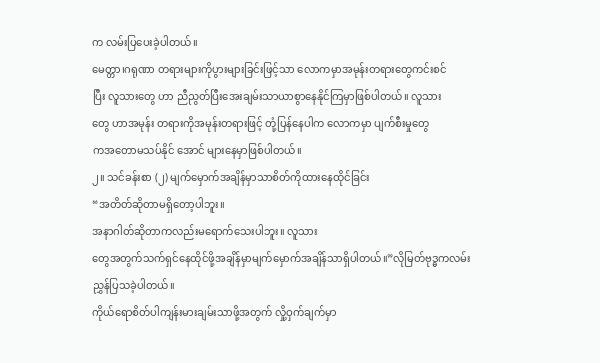က လမ်းပြပေးခဲ့ပါတယ်။
မေတ္တာ၊ဂရုဏာ တရားများကိုပွားများခြင်းဖြင့်သာ လောကမှာအမုန်းတရားတွေကင်းစင်
ပြီး လူသားတွေ ဟာ ညီညွတ်ပြီးအေးချမ်းသာယာစွာနေနိုင်ကြမှာဖြစ်ပါတယ်။ လူသား
တွေ ဟာအမုန်း တရားကိုအမုန်းတရားဖြင့် တုံ့ပြန်နေပါက လောကမှာ ပျက်စီးမှုတွေ
ကအတောမသပ်နိုင် အောင် များနေမှာဖြစ်ပါတယ်။
၂။ သင်ခန်းစာ (၂) မျက်မှောက်အချိန်မှာသာစိတ်ကိုထားနေထိုင်ခြင်း
“အတိတ်ဆိုတာမရှိတော့ပါဘူး။
အနာဂါတ်ဆိုတာကလည်းမရောက်သေးပါဘူး။ လူသား
တွေအတွက်သက်ရှင်နေထိုင်ဖို့အချိန်မှာမျက်မှောက်အချိန်သာရှိပါတယ်။”လိုမြတ်ဗုဒ္ဓကလမ်းညွှန်ပြသခဲ့ပါတယ်။
ကိုယ်ရောစိတ်ပါကျန်းမားချမ်းသာဖို့အတွက် လှို့ဝှက်ချက်မှာ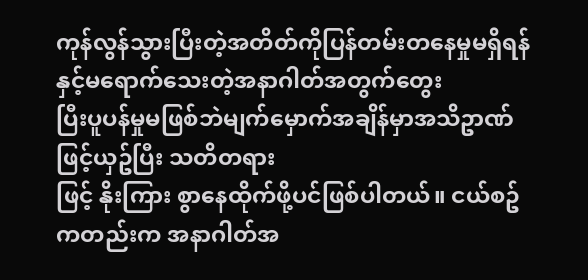ကုန်လွန်သွားပြီးတဲ့အတိတ်ကိုပြန်တမ်းတနေမှုမရှိရန်နှင့်မရောက်သေးတဲ့အနာဂါတ်အတွက်တွေး
ပြီးပူပန်မှုမဖြစ်ဘဲမျက်မှောက်အချိန်မှာအသိဥာဏ်ဖြင့်ယှဥ်ပြီး သတိတရား
ဖြင့် နိုးကြား စွာနေထိုက်ဖို့ပင်ဖြစ်ပါတယ်။ ငယ်စဥ်ကတည်းက အနာဂါတ်အ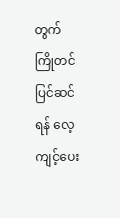တွက်
ကြိုတင်ပြင်ဆင်ရန် လေ့ကျင့်ပေး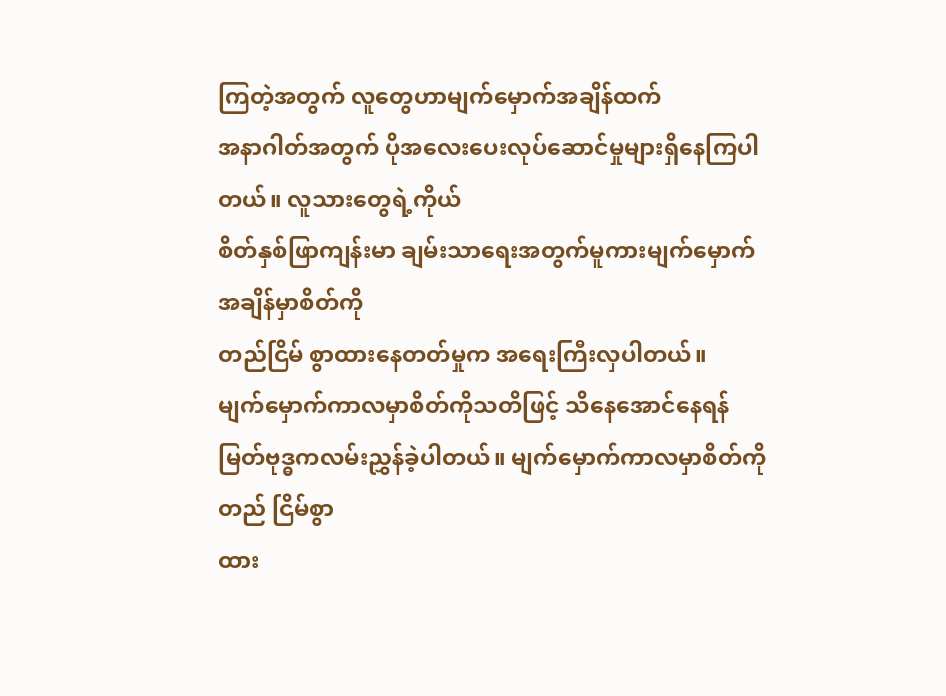ကြတဲ့အတွက် လူတွေဟာမျက်မှောက်အချိန်ထက်
အနာဂါတ်အတွက် ပိုအလေးပေးလုပ်ဆောင်မှုများရှိနေကြပါတယ်။ လူသားတွေရဲ့ကိုယ်
စိတ်နှစ်ဖြာကျန်းမာ ချမ်းသာရေးအတွက်မူကားမျက်မှောက်အချိန်မှာစိတ်ကို
တည်ငြိမ် စွာထားနေတတ်မှုက အရေးကြီးလှပါတယ်။
မျက်မှောက်ကာလမှာစိတ်ကိုသတိဖြင့် သိနေအောင်နေရန်
မြတ်ဗုဒ္ဓကလမ်းညွှန်ခဲ့ပါတယ်။ မျက်မှောက်ကာလမှာစိတ်ကိုတည် ငြိမ်စွာ
ထား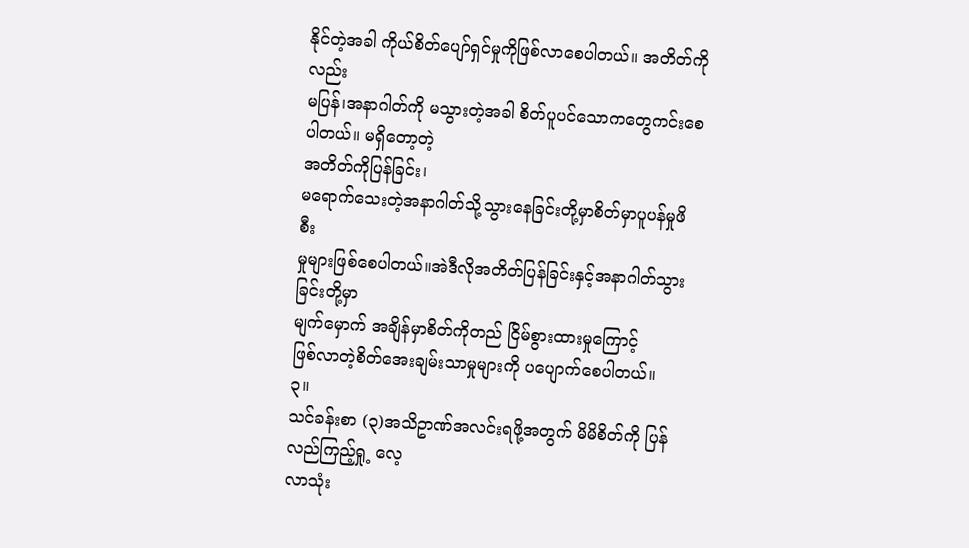နိုင်တဲ့အခါ ကိုယ်စိတ်ပျော်ရှင်မှုကိုဖြစ်လာစေပါတယ်။ အတိတ်ကိုလည်း
မပြန်၊အနာဂါတ်ကို မသွားတဲ့အခါ စိတ်ပူပင်သောကတွေကင်းစေပါတယ်။ မရှိတော့တဲ့
အတိတ်ကိုပြန်ခြင်း၊
မရောက်သေးတဲ့အနာဂါတ်သို့သွားနေခြင်းတို့မှာစိတ်မှာပူပန်မှုဖိစီး
မှုများဖြစ်စေပါတယ်။အဲဒီလိုအတိတ်ပြန်ခြင်းနှင့်အနာဂါတ်သွားခြင်းတို့မှာ
မျက်မှောက် အချိန်မှာစိတ်ကိုတည် ငြိမ်စွားထားမှုကြောင့်
ဖြစ်လာတဲ့စိတ်အေးချမ်းသာမှုများကို ပပျောက်စေပါတယ်။
၃။
သင်ခန်းစာ (၃)အသိဥာဏ်အလင်းရဖို့အတွက် မိမိစိတ်ကို ပြန်လည်ကြည့်ရှု့ လေ့
လာသုံး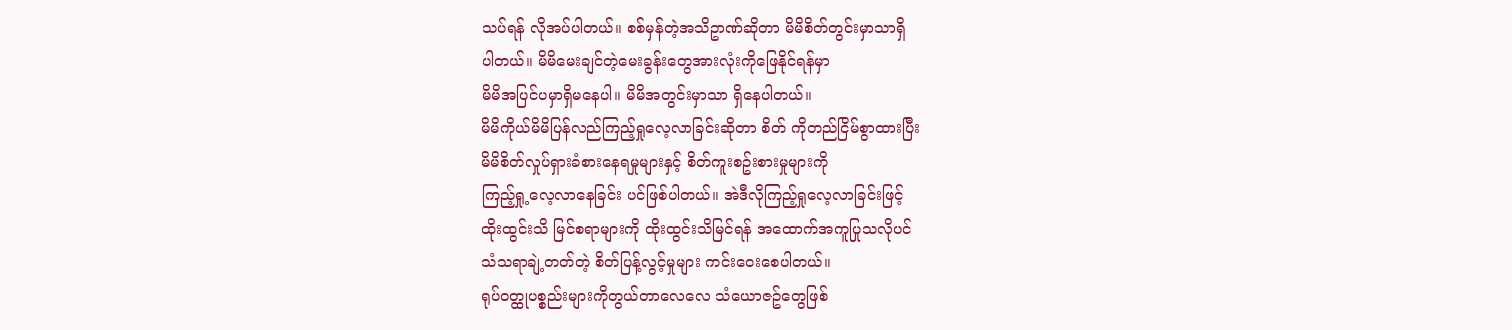သပ်ရန် လိုအပ်ပါတယ်။ စစ်မှန်တဲ့အသိဥာဏ်ဆိုတာ မိမိစိတ်တွင်းမှာသာရှိ
ပါတယ်။ မိမိမေးချင်တဲ့မေးခွန်းတွေအားလုံးကိုဖြေနိုင်ရန်မှာ
မိမိအပြင်ပမှာရှိမနေပါ။ မိမိအတွင်းမှာသာ ရှိနေပါတယ်။
မိမိကိုယ်မိမိပြန်လည်ကြည့်ရှုလေ့လာခြင်းဆိုတာ စိတ် ကိုတည်ငြိမ်စွာထားပြီး
မိမိစိတ်လှုပ်ရှားခံစားနေရမှုများနှင့် စိတ်ကူးစဥ်းစားမှုများကို
ကြည့်ရှု့လေ့လာနေခြင်း ပင်ဖြစ်ပါတယ်။ အဲဒီလိုကြည့်ရှုလေ့လာခြင်းဖြင့်
ထိုးထွင်းသိ မြင်စရာများကို ထိုးထွင်းသိမြင်ရန် အထောက်အကူပြုသလိုပင်
သံသရာချဲ့တတ်တဲ့ စိတ်ပြန့်လွင့်မှုများ ကင်းဝေးစေပါတယ်။
ရုပ်ဝတ္ထုပစ္စည်းများကိုတွယ်တာလေလေ သံယောဇဥ်တွေဖြစ်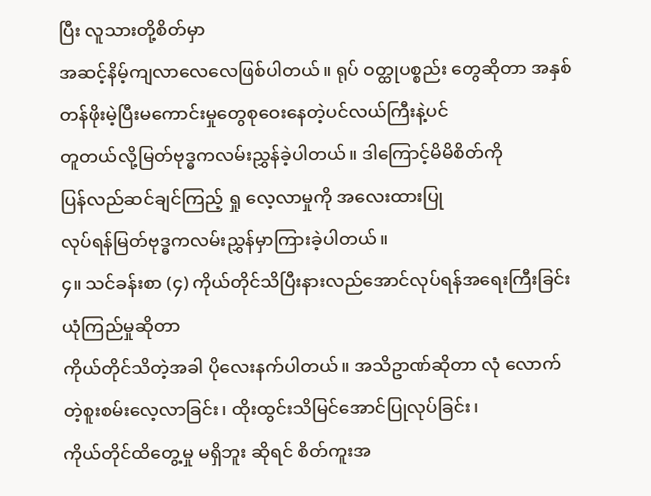ပြီး လူသားတို့စိတ်မှာ
အဆင့်နိမ့်ကျလာလေလေဖြစ်ပါတယ်။ ရုပ် ဝတ္ထုပစ္စည်း တွေဆိုတာ အနှစ်
တန်ဖိုးမဲ့ပြီးမကောင်းမှုတွေစုဝေးနေတဲ့ပင်လယ်ကြီးနဲ့ပင်
တူတယ်လို့မြတ်ဗုဒ္ဓကလမ်းညွှန်ခဲ့ပါတယ်။ ဒါကြောင့်မိမိစိတ်ကို
ပြန်လည်ဆင်ချင်ကြည့် ရှု လေ့လာမှုကို အလေးထားပြု
လုပ်ရန်မြတ်ဗုဒ္ဓကလမ်းညွှန်မှာကြားခဲ့ပါတယ်။
၄။ သင်ခန်းစာ (၄) ကိုယ်တိုင်သိပြီးနားလည်အောင်လုပ်ရန်အရေးကြီးခြင်း
ယုံကြည်မှုဆိုတာ
ကိုယ်တိုင်သိတဲ့အခါ ပိုလေးနက်ပါတယ်။ အသိဥာဏ်ဆိုတာ လုံ လောက်
တဲ့စူးစမ်းလေ့လာခြင်း၊ ထိုးထွင်းသိမြင်အောင်ပြုလုပ်ခြင်း၊
ကိုယ်တိုင်ထိတွေ့မှု မရှိဘူး ဆိုရင် စိတ်ကူးအ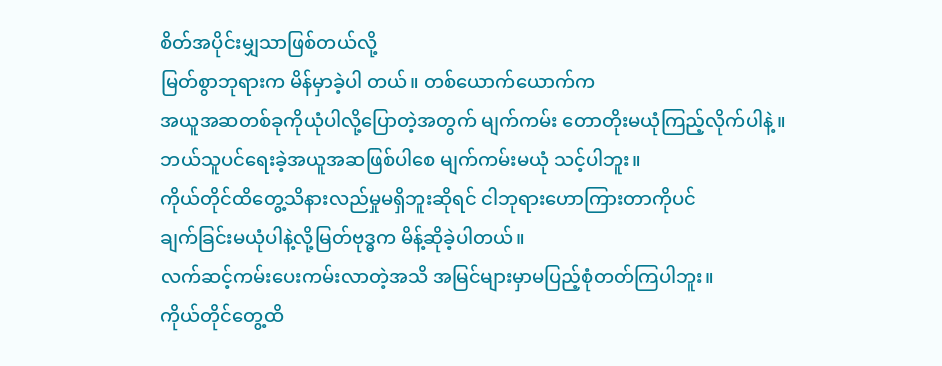စိတ်အပိုင်းမျှသာဖြစ်တယ်လို့
မြတ်စွာဘုရားက မိန်မှာခဲ့ပါ တယ်။ တစ်ယောက်ယောက်က
အယူအဆတစ်ခုကိုယုံပါလို့ပြောတဲ့အတွက် မျက်ကမ်း တောတိုးမယုံကြည့်လိုက်ပါနဲ့။
ဘယ်သူပင်ရေးခဲ့အယူအဆဖြစ်ပါစေ မျက်ကမ်းမယုံ သင့်ပါဘူး။
ကိုယ်တိုင်ထိတွေ့သိနားလည်မှုမရှိဘူးဆိုရင် ငါဘုရားဟောကြားတာကိုပင်
ချက်ခြင်းမယုံပါနဲ့လို့မြတ်ဗုဒ္ဓက မိန့်ဆိုခဲ့ပါတယ်။
လက်ဆင့်ကမ်းပေးကမ်းလာတဲ့အသိ အမြင်များမှာမပြည့်စုံတတ်ကြပါဘူး။
ကိုယ်တိုင်တွေ့ထိ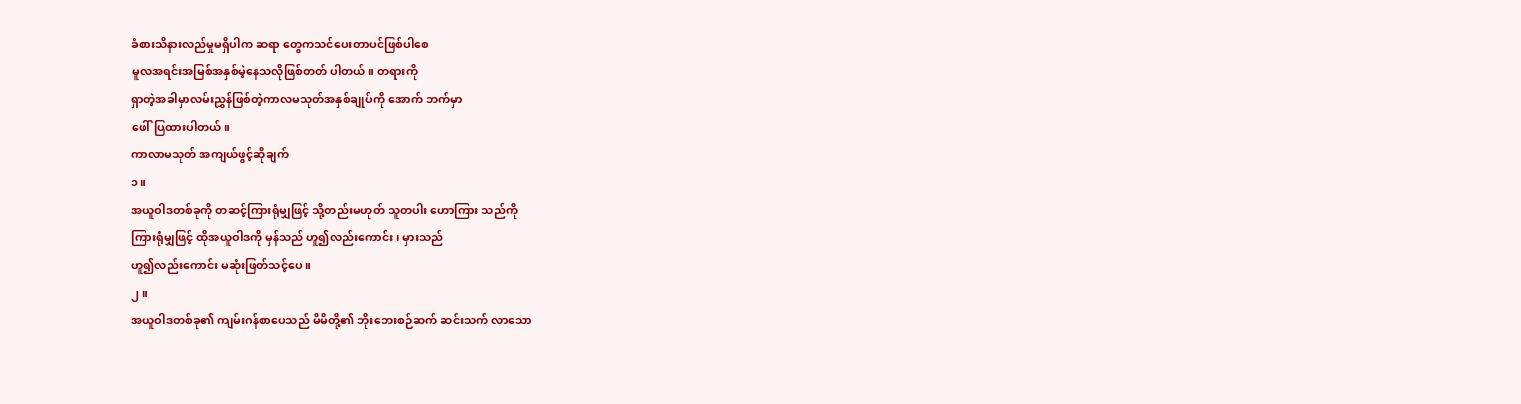ခံစားသိနားလည်မှုမရှိပါက ဆရာ တွေကသင်ပေးတာပင်ဖြစ်ပါစေ
မူလအရင်းအမြစ်အနှစ်မဲ့နေသလိုဖြစ်တတ် ပါတယ်။ တရားကို
ရှာတဲ့အခါမှာလမ်းညွှန်ဖြစ်တဲ့ကာလမသုတ်အနှစ်ချုပ်ကို အောက် ဘက်မှာ
ဖေါ်ပြထားပါတယ်။
ကာလာမသုတ် အကျယ်ဖွင့်ဆိုချက်
၁။
အယူဝါဒတစ်ခုကို တဆင့်ကြားရုံမျှဖြင့် သို့တည်းမဟုတ် သူတပါး ဟောကြား သည်ကို
ကြားရုံမျှဖြင့် ထိုအယူဝါဒကို မှန်သည် ဟူ၍လည်းကောင်း၊ မှားသည်
ဟူ၍လည်းကောင်း မဆုံးဖြတ်သင့်ပေ။
၂။
အယူဝါဒတစ်ခု၏ ကျမ်းဂန်စာပေသည် မိမိတို့၏ ဘိုးဘေးစဉ်ဆက် ဆင်းသက် လာသော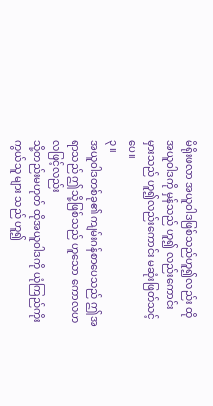မိရိုးဖလာ အယူဝါဒဖြစ်သည်ဟူ၍လည်း ထိုအယူဝါဒကို မှန်သည် ဟူ၍ လည်းကောင်း
မှားသည် ဟူ၍လည်းကောင်း မဆုံးဖြတ်သင့်ပေ။
၃။
အယူဝါဒတစ်ခု၏ ကျမ်းဂန်စာပေသည် ဤအရာသည် ဤသို့ဖြစ်သည် ဟူသော ကောလဟလဖြင့်လည်း
သို့တည်းမဟုတ် ထိုအယူဝါဒကို ယုံကြည်ကိုးကွယ်သူ များ သည် ဟူ၍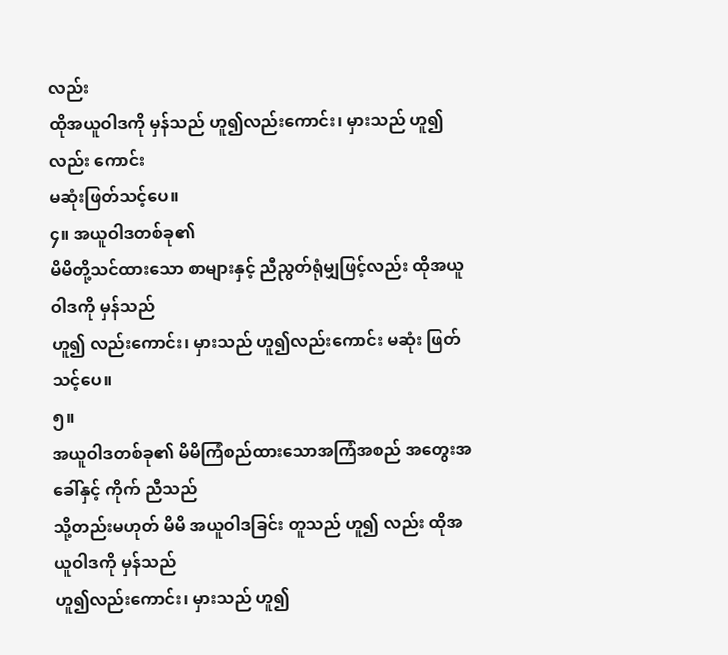လည်း
ထိုအယူဝါဒကို မှန်သည် ဟူ၍လည်းကောင်း၊ မှားသည် ဟူ၍လည်း ကောင်း
မဆုံးဖြတ်သင့်ပေ။
၄။ အယူဝါဒတစ်ခု၏
မိမိတို့သင်ထားသော စာများနှင့် ညီညွတ်ရုံမျှဖြင့်လည်း ထိုအယူဝါဒကို မှန်သည်
ဟူ၍ လည်းကောင်း၊ မှားသည် ဟူ၍လည်းကောင်း မဆုံး ဖြတ်သင့်ပေ။
၅။
အယူဝါဒတစ်ခု၏ မိမိကြံစည်ထားသောအကြံအစည် အတွေးအခေါ်နှင့် ကိုက် ညီသည်
သို့တည်းမဟုတ် မိမိ အယူဝါဒခြင်း တူသည် ဟူ၍ လည်း ထိုအယူဝါဒကို မှန်သည်
ဟူ၍လည်းကောင်း၊ မှားသည် ဟူ၍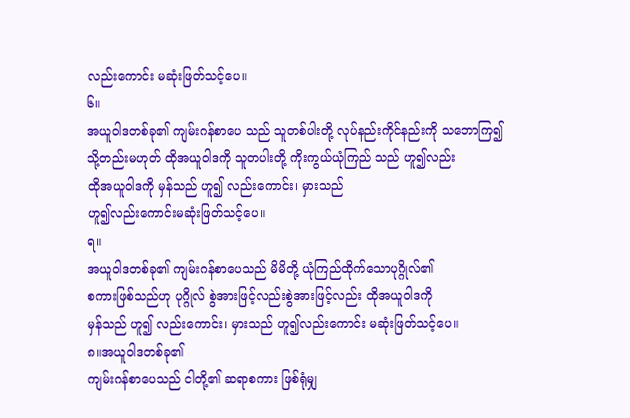လည်းကောင်း မဆုံးဖြတ်သင့်ပေ။
၆။
အယူဝါဒတစ်ခု၏ ကျမ်းဂန်စာပေ သည် သူတစ်ပါးတို့ လုပ်နည်းကိုင်နည်းကို သဘောကြ၍
သို့တည်းမဟုတ် ထိုအယူဝါဒကို သူတပါးတို့ ကိုးကွယ်ယုံကြည် သည် ဟူ၍လည်း
ထိုအယူဝါဒကို မှန်သည် ဟူ၍ လည်းကောင်း၊ မှားသည်
ဟူ၍လည်းကောင်းမဆုံးဖြတ်သင့်ပေ။
ရ။
အယူဝါဒတစ်ခု၏ ကျမ်းဂန်စာပေသည် မိမိတို့ ယုံကြည်ထိုက်သောပုဂ္ဂိုလ်၏
စကားဖြစ်သည်ဟု ပုဂ္ဂိုလ် စွဲအားဖြင့်လည်းစွဲအားဖြင့်လည်း ထိုအယူဝါဒကို
မှန်သည် ဟူ၍ လည်းကောင်း၊ မှားသည် ဟူ၍လည်းကောင်း မဆုံးဖြတ်သင့်ပေ။
၈။အယူဝါဒတစ်ခု၏
ကျမ်းဂန်စာပေသည် ငါတို့၏ ဆရာစကား ဖြစ်ရုံမျှ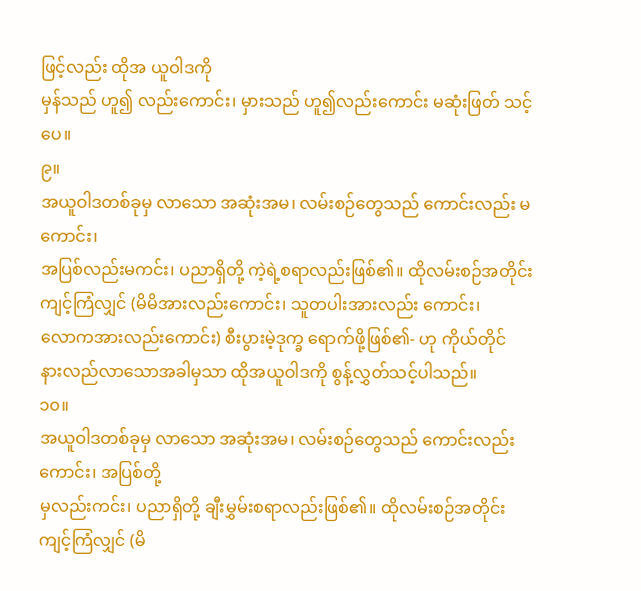ဖြင့်လည်း ထိုအ ယူဝါဒကို
မှန်သည် ဟူ၍ လည်းကောင်း၊ မှားသည် ဟူ၍လည်းကောင်း မဆုံးဖြတ် သင့်ပေ။
၉။
အယူဝါဒတစ်ခုမှ လာသော အဆုံးအမ၊ လမ်းစဉ်တွေသည် ကောင်းလည်း မကောင်း၊
အပြစ်လည်းမကင်း၊ ပညာရှိတို့ ကဲ့ရဲ့စရာလည်းဖြစ်၏။ ထိုလမ်းစဉ်အတိုင်း
ကျင့်ကြံလျှင် (မိမိအားလည်းကောင်း၊ သူတပါးအားလည်း ကောင်း၊
လောကအားလည်းကောင်း) စီးပွားမဲ့ဒုက္ခ ရောက်ဖို့ဖြစ်၏- ဟု ကိုယ်တိုင်
နားလည်လာသောအခါမှသာ ထိုအယူဝါဒကို စွန့်လွှတ်သင့်ပါသည်။
၁၀။
အယူဝါဒတစ်ခုမှ လာသော အဆုံးအမ၊ လမ်းစဉ်တွေသည် ကောင်းလည်းကောင်း၊ အပြစ်တို့
မှလည်းကင်း၊ ပညာရှိတို့ ချီးမွှမ်းစရာလည်းဖြစ်၏။ ထိုလမ်းစဉ်အတိုင်း
ကျင့်ကြံလျှင် (မိ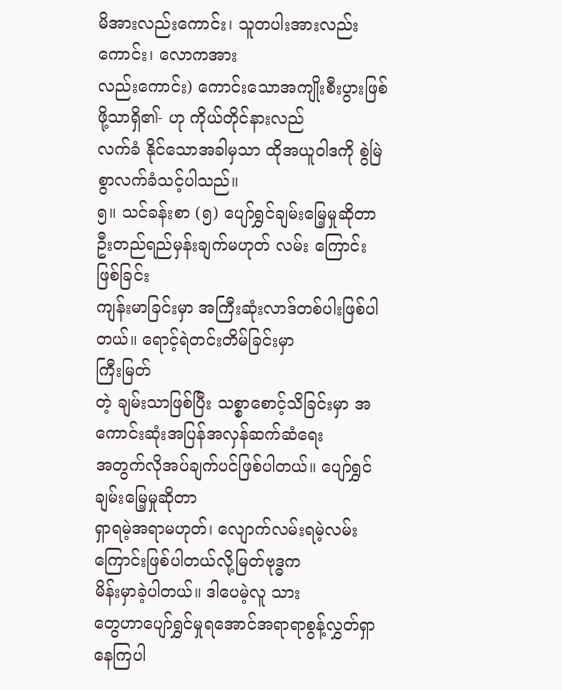မိအားလည်းကောင်း၊ သူတပါးအားလည်းကောင်း၊ လောကအား
လည်းကောင်း) ကောင်းသောအကျိုးစီးပွားဖြစ်ဖို့သာရှိ၏- ဟု ကိုယ်တိုင်နားလည်
လက်ခံ နိုင်သောအခါမှသာ ထိုအယူဝါဒကို စွဲမြဲစွာလက်ခံသင့်ပါသည်။
၅။ သင်ခန်းစာ (၅) ပျော်ရွှင်ချမ်းမြေ့မှုဆိုတာ ဦးတည်ရည်မှန်းချက်မဟုတ် လမ်း ကြောင်းဖြစ်ခြင်း
ကျန်းမာခြင်းမှာ အကြီးဆုံးလာဒ်တစ်ပါးဖြစ်ပါတယ်။ ရောင့်ရဲတင်းတိမ်ခြင်းမှာ
ကြီးမြတ်
တဲ့ ချမ်းသာဖြစ်ပြီး သစ္စာစောင့်သိခြင်းမှာ အကောင်းဆုံးအပြန်အလှန်ဆက်ဆံရေး
အတွက်လိုအပ်ချက်ပင်ဖြစ်ပါတယ်။ ပျော်ရွှင်ချမ်းမြေ့မှုဆိုတာ
ရှာရမဲ့အရာမဟုတ်၊ လျောက်လမ်းရမဲ့လမ်းကြောင်းဖြစ်ပါတယ်လို့မြတ်ဗုဒ္ဓက
မိန်းမှာခဲ့ပါတယ်။ ဒါပေမဲ့လူ သား
တွေဟာပျော်ရွှင်မှုရအောင်အရာရာစွန့်လွှတ်ရှာနေကြပါ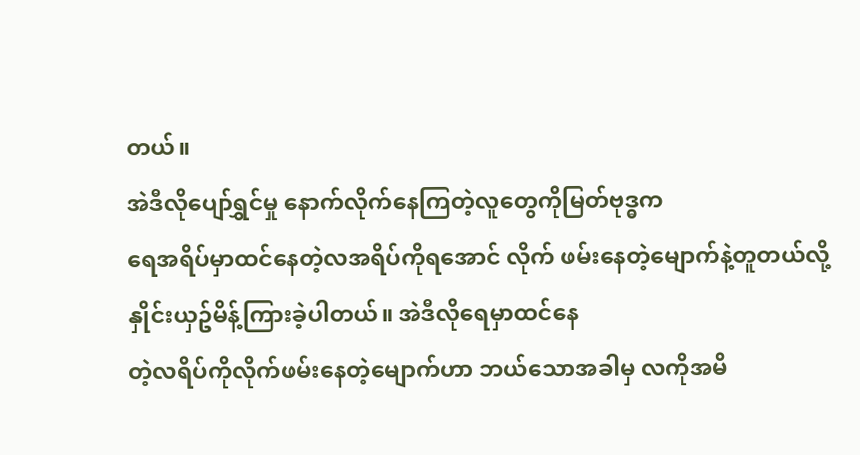တယ်။
အဲဒီလိုပျော်ရွှင်မှု နောက်လိုက်နေကြတဲ့လူတွေကိုမြတ်ဗုဒ္ဓက
ရေအရိပ်မှာထင်နေတဲ့လအရိပ်ကိုရအောင် လိုက် ဖမ်းနေတဲ့မျောက်နဲ့တူတယ်လို့
နှိုင်းယှဥ်မိန့်ကြားခဲ့ပါတယ်။ အဲဒီလိုရေမှာထင်နေ
တဲ့လရိပ်ကိုလိုက်ဖမ်းနေတဲ့မျောက်ဟာ ဘယ်သောအခါမှ လကိုအမိ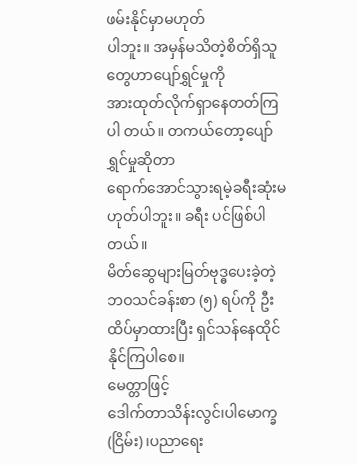ဖမ်းနိုင်မှာမဟုတ်
ပါဘူး။ အမှန်မသိတဲ့စိတ်ရှိသူတွေဟာပျော်ရွှင်မှုကို
အားထုတ်လိုက်ရှာနေတတ်ကြပါ တယ်။ တကယ်တော့ပျော်ရွှင်မှုဆိုတာ
ရောက်အောင်သွားရမဲ့ခရီးဆုံးမဟုတ်ပါဘူး။ ခရီး ပင်ဖြစ်ပါတယ်။
မိတ်ဆွေများမြတ်ဗုဒ္ဓပေးခဲ့တဲ့ဘဝသင်ခန်းစာ (၅) ရပ်ကို ဦးထိပ်မှာထားပြီး ရှင်သန်နေထိုင်နိုင်ကြပါစေ။
မေတ္တာဖြင့်
ဒေါက်တာသိန်းလွင်၊ပါမောက္ခ(ငြိမ်း)၊ပညာရေး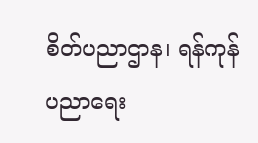စိတ်ပညာဌာန၊ ရန်ကုန်ပညာရေး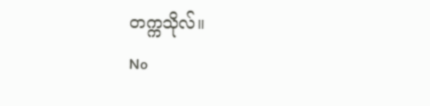တက္ကသိုလ်။
No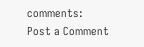comments:
Post a Comment